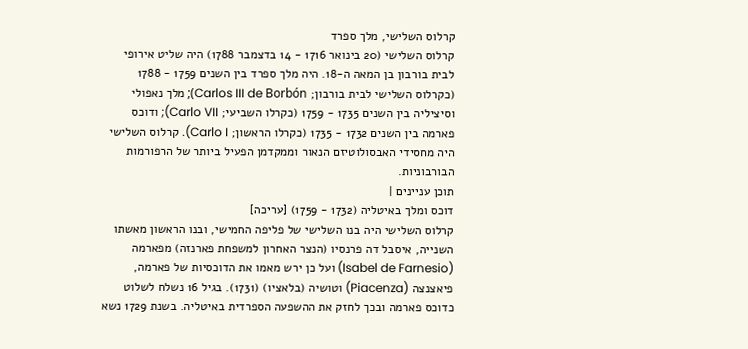קרלוס השלישי, מלך ספרד
קרלוס השלישי (20 בינואר 1716 - 14 בדצמבר 1788) היה שליט אירופי לבית בורבון בן המאה ה-18. היה מלך ספרד בין השנים 1759 - 1788 (כקרלוס השלישי לבית בורבון; Carlos III de Borbón); מלך נאפולי וסיציליה בין השנים 1735 - 1759 (כקרלו השביעי; Carlo VII); ודוכס פארמה בין השנים 1732 - 1735 (כקרלו הראשון; Carlo I). קרלוס השלישי היה מחסידי האבסולוטיזם הנאור וממקדמן הפעיל ביותר של הרפורמות הבורבוניות.
תוכן עניינים |
דוכס ומלך באיטליה (1732 - 1759) [עריכה]
קרלוס השלישי היה בנו השלישי של פליפה החמישי, ובנו הראשון מאשתו השנייה, איסבל דה פרנסיו (הנצר האחרון למשפחת פארנזה) מפארמה (Isabel de Farnesio) ועל כן ירש מאמו את הדוכסיות של פארמה, פיאצנצה (Piacenza) וטושיה (בלאציו) (1731). בגיל 16 נשלח לשלוט כדוכס פארמה ובכך לחזק את ההשפעה הספרדית באיטליה. בשנת 1729 נשא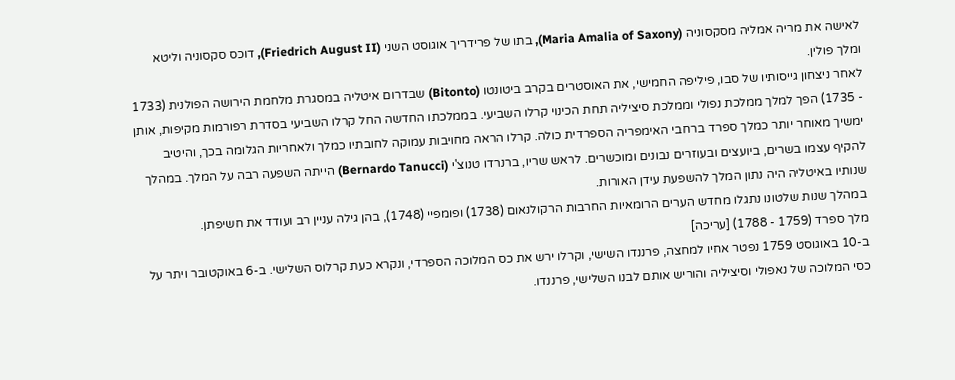לאישה את מריה אמליה מסקסוניה (Maria Amalia of Saxony), בתו של פרידריך אוגוסט השני (Friedrich August II), דוכס סקסוניה וליטא ומלך פולין.
לאחר ניצחון גייסותיו של סבו, פיליפה החמישי, את האוסטרים בקרב ביטונטו (Bitonto) שבדרום איטליה במסגרת מלחמת הירושה הפולנית (1733 - 1735) הפך למלך ממלכת נפולי וממלכת סיציליה תחת הכינוי קרלו השביעי. בממלכתו החדשה החל קרלו השביעי בסדרת רפורמות מקיפות, אותן ימשיך מאוחר יותר כמלך ספרד ברחבי האימפריה הספרדית כולה. קרלו הראה מחויבות עמוקה לחובתיו כמלך ולאחריות הגלומה בכך, והיטיב להקיף עצמו בשרים, ביועצים ובעוזרים נבונים ומוכשרים. לראש שריו, ברנרדו טנוצ'י (Bernardo Tanucci) הייתה השפעה רבה על המלך. במהלך שנותיו באיטליה היה נתון המלך להשפעת עידן האורות.
במהלך שנות שלטונו נתגלו מחדש הערים הרומאיות החרבות הרקולנאום (1738) ופומפיי (1748), בהן גילה עניין רב ועודד את חשיפתן.
מלך ספרד (1759 - 1788) [עריכה]
ב-10 באוגוסט 1759 נפטר אחיו למחצה, פרננדו השישי, וקרלו ירש את כס המלוכה הספרדי, ונקרא כעת קרלוס השלישי. ב-6 באוקטובר ויתר על כסי המלוכה של נאפולי וסיציליה והוריש אותם לבנו השלישי, פרננדו.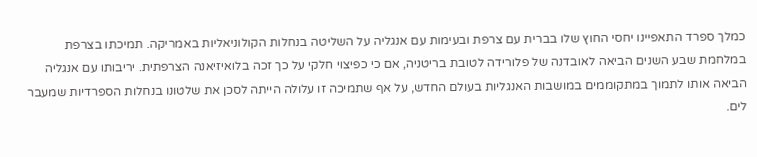כמלך ספרד התאפיינו יחסי החוץ שלו בברית עם צרפת ובעימות עם אנגליה על השליטה בנחלות הקולוניאליות באמריקה. תמיכתו בצרפת במלחמת שבע השנים הביאה לאובדנה של פלורידה לטובת בריטניה, אם כי כפיצוי חלקי על כך זכה בלואיזיאנה הצרפתית. יריבותו עם אנגליה הביאה אותו לתמוך במתקוממים במושבות האנגליות בעולם החדש, על אף שתמיכה זו עלולה הייתה לסכן את שלטונו בנחלות הספרדיות שמעבר לים.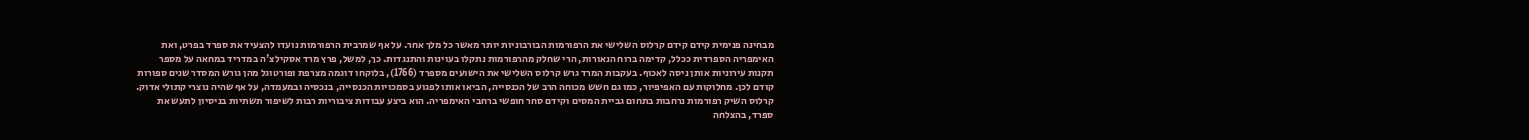מבחינה פנימית קידם קידם קרלוס השלישי את הרפורמות הבורבוניות יותר מאשר כל מלך אחר. על אף שמרבית הרפורמות נועדו להצעיד את ספרד בפרט, ואת האימפריה הספרדית ככלל, קדימה ברוח הנאורות, הרי שחלק מהרפורמות נתקלו בעוינות והתנגדות. כך, למשל, פרץ מרד אסקילצ'ה במדריד במחאה על מספר תקנות עירוניות אותן ניסה לאכוף. בעקבות המרד גרש קרלוס השלישי את הישועים מספרד (1766), בלוקחו דוגמה מצרפת ופורטוגל מהן גורש המסדר שנים ספורות קודם לכן. מחלוקות עם האפיפיור, כמו גם חשש מכוחה הרב של הכנסייה, הביאו אותו לפגוע בסמכויות הכנסייה, בנכסיה ובמעמדה, על אף שהיה נוצרי קתולי אדוק. קרלוס השיק רפורמות נרחבות בתחום גביית המסים וקידם סחר חופשי ברחבי האימפריה. הוא ביצע עבודות ציבוריות רבות לשיפור תשתיות בניסיון לתעש את ספרד, בהצלחה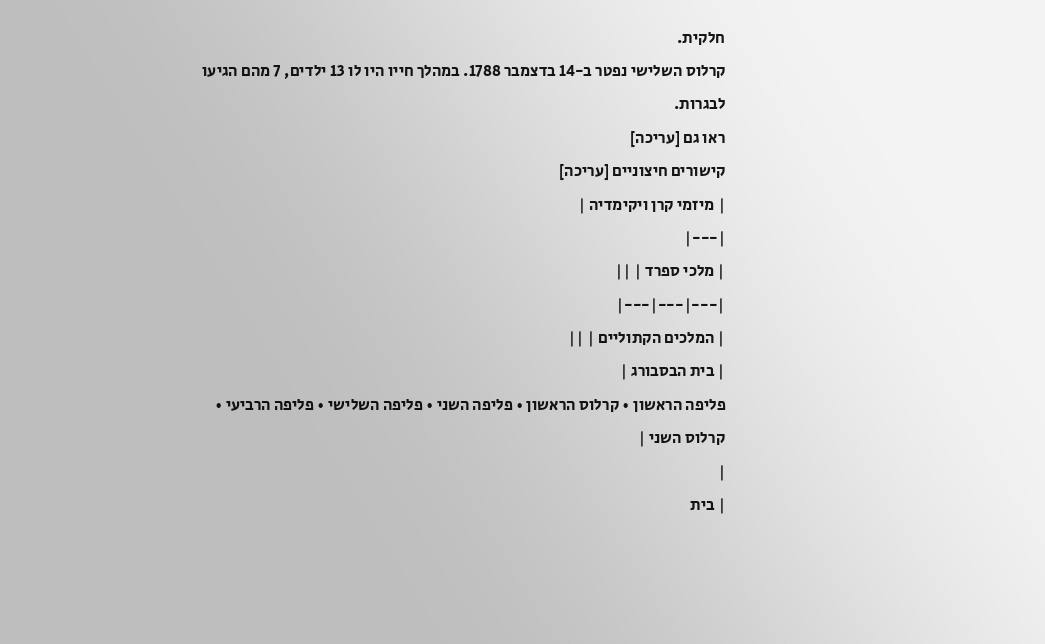חלקית.
קרלוס השלישי נפטר ב-14 בדצמבר 1788. במהלך חייו היו לו 13 ילדים, 7 מהם הגיעו לבגרות.
ראו גם [עריכה]
קישורים חיצוניים [עריכה]
| מיזמי קרן ויקימדיה |
|---|
| מלכי ספרד | ||
|---|---|---|
| המלכים הקתוליים | ||
| בית הבסבורג |
פליפה הראשון • קרלוס הראשון • פליפה השני • פליפה השלישי • פליפה הרביעי • קרלוס השני |
|
| בית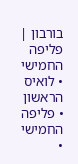בורבון |
פליפה החמישי • לואיס הראשון • פליפה החמישי •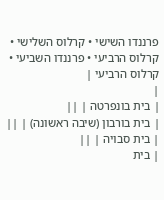פרננדו השישי • קרלוס השלישי • קרלוס הרביעי • פרננדו השביעי • קרלוס הרביעי |
|
| בית בונפרטה | ||
| בית בורבון (שיבה ראשונה) | ||
| בית סבויה | ||
| בית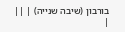בורבון (שיבה שנייה) | ||
|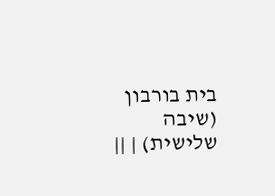בית בורבון (שיבה שלישית) | ||